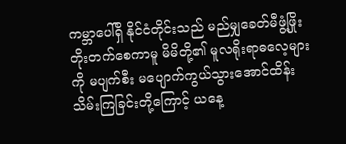ကမ္ဘာပေါ်ရှိ နိုင်ငံတိုင်းသည် မည်မျှခေတ်မီဖွံ့ဖြိုး တိုးတက်စေကာမူ မိမိတို့၏ မူလရိုးရာဓလေ့များကို မပျက်စီး မပျောက်ကွယ်သွားအောင်ထိန်းသိမ်းကြခြင်းတို့ကြောင့် ယနေ့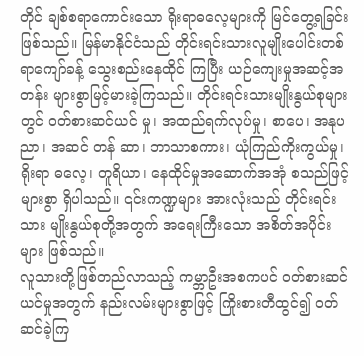တိုင် ချစ်စရာကောင်းသော ရိုးရာဓလေ့များကို မြင်တွေ့ရခြင်းဖြစ်သည်။ မြန်မာနိုင်ငံသည် တိုင်းရင်းသားလူမျိုးပေါင်းတစ်ရာကျော်ခန့် သွေးစည်းနေထိုင် ကြပြီး ယဉ်ကျေးမှုအဆင့်အတန်း များစွာမြင့်မားခဲ့ကြသည်။ တိုင်းရင်းသားမျိုးနွယ်စုများတွင် ဝတ်စားဆင်ယင် မှု၊ အထည်ရက်လုပ်မှု၊ စာပေ၊ အနုပညာ၊ အဆင် တန် ဆာ၊ ဘာသာစကား၊ ယုံကြည်ကိုးကွယ်မှု၊ ရိုးရာ ဓလေ့၊ တူရိယာ၊ နေထိုင်မှုအဆောက်အအုံ စသည်ဖြင့်များစွာ ရှိပါသည်။ ၎င်းကဏ္ဍများ အားလုံးသည် တိုင်းရင်းသား မျိုးနွယ်စုတို့အတွက် အရေးကြီးသော အစိတ်အပိုင်းများ ဖြစ်သည်။
လူသားတို့ဖြစ်တည်လာသည့် ကမ္ဘာဦးအစကပင် ဝတ်စားဆင်ယင်မှုအတွက် နည်းလမ်းများစွာဖြင့် ကြိုးစားတီထွင်၍ ဝတ် ဆင်ခဲ့ကြ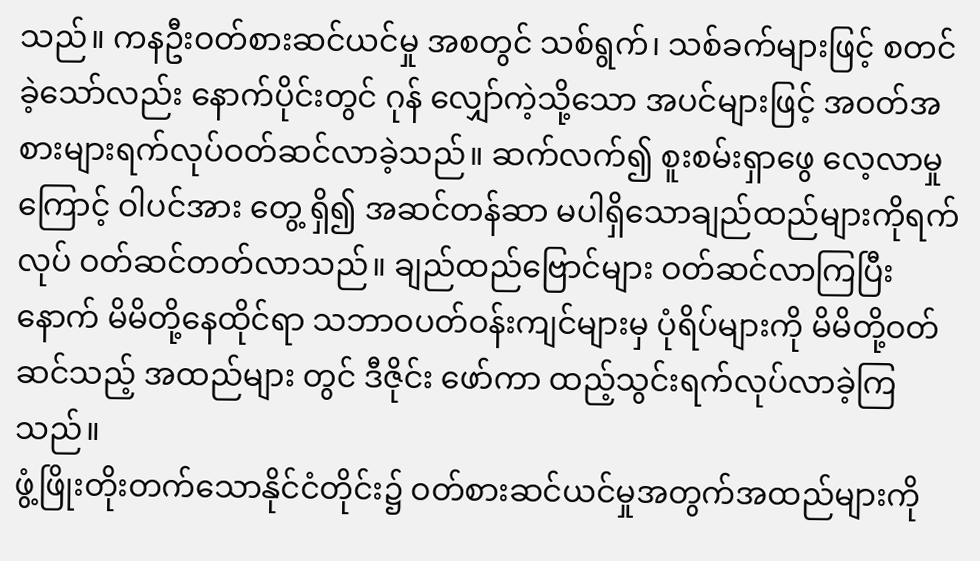သည်။ ကနဦးဝတ်စားဆင်ယင်မှု အစတွင် သစ်ရွက်၊ သစ်ခက်များဖြင့် စတင်ခဲ့သော်လည်း နောက်ပိုင်းတွင် ဂုန် လျှော်ကဲ့သို့သော အပင်များဖြင့် အဝတ်အစားများရက်လုပ်ဝတ်ဆင်လာခဲ့သည်။ ဆက်လက်၍ စူးစမ်းရှာဖွေ လေ့လာမှုကြောင့် ဝါပင်အား တွေ့ ရှိ၍ အဆင်တန်ဆာ မပါရှိသောချည်ထည်များကိုရက် လုပ် ဝတ်ဆင်တတ်လာသည်။ ချည်ထည်ဗြောင်များ ဝတ်ဆင်လာကြပြီးနောက် မိမိတို့နေထိုင်ရာ သဘာဝပတ်ဝန်းကျင်များမှ ပုံရိပ်များကို မိမိတို့ဝတ်ဆင်သည့် အထည်များ တွင် ဒီဇိုင်း ဖော်ကာ ထည့်သွင်းရက်လုပ်လာခဲ့ကြသည်။
ဖွံ့ဖြိုးတိုးတက်သောနိုင်ငံတိုင်း၌ ဝတ်စားဆင်ယင်မှုအတွက်အထည်များကို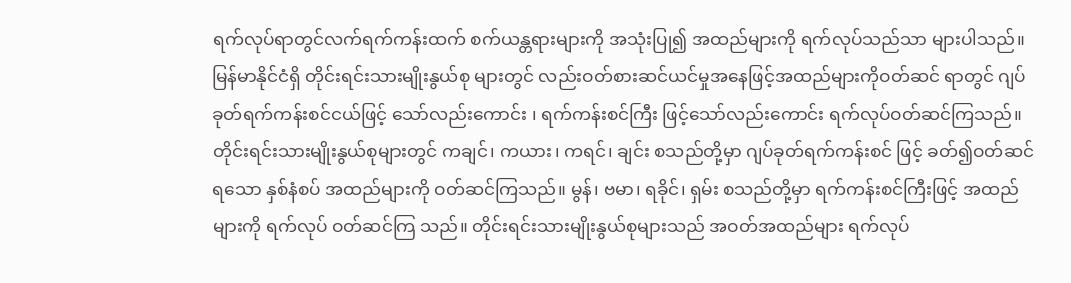ရက်လုပ်ရာတွင်လက်ရက်ကန်းထက် စက်ယန္တရားများကို အသုံးပြု၍ အထည်များကို ရက်လုပ်သည်သာ များပါသည်။
မြန်မာနိုင်ငံရှိ တိုင်းရင်းသားမျိုးနွယ်စု များတွင် လည်းဝတ်စားဆင်ယင်မှုအနေဖြင့်အထည်များကိုဝတ်ဆင် ရာတွင် ဂျပ်ခုတ်ရက်ကန်းစင်ငယ်ဖြင့် သော်လည်းကောင်း ၊ ရက်ကန်းစင်ကြီး ဖြင့်သော်လည်းကောင်း ရက်လုပ်ဝတ်ဆင်ကြသည်။ တိုင်းရင်းသားမျိုးနွယ်စုများတွင် ကချင်၊ ကယား၊ ကရင်၊ ချင်း စသည်တို့မှာ ဂျပ်ခုတ်ရက်ကန်းစင် ဖြင့် ခတ်၍ဝတ်ဆင်ရသော နှစ်နံစပ် အထည်များကို ဝတ်ဆင်ကြသည်။ မွန်၊ ဗမာ၊ ရခိုင်၊ ရှမ်း စသည်တို့မှာ ရက်ကန်းစင်ကြီးဖြင့် အထည်များကို ရက်လုပ် ဝတ်ဆင်ကြ သည်။ တိုင်းရင်းသားမျိုးနွယ်စုများသည် အဝတ်အထည်များ ရက်လုပ်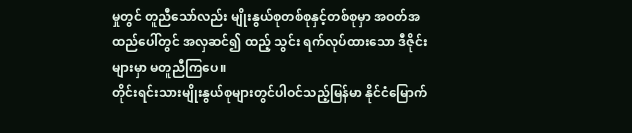မှုတွင် တူညီသော်လည်း မျိုးနွယ်စုတစ်စုနှင့်တစ်စုမှာ အဝတ်အထည်ပေါ်တွင် အလှဆင်၍ ထည့် သွင်း ရက်လုပ်ထားသော ဒီဇိုင်းများမှာ မတူညီကြပေ။
တိုင်းရင်းသားမျိုးနွယ်စုများတွင်ပါဝင်သည့်မြန်မာ နိုင်ငံမြောက်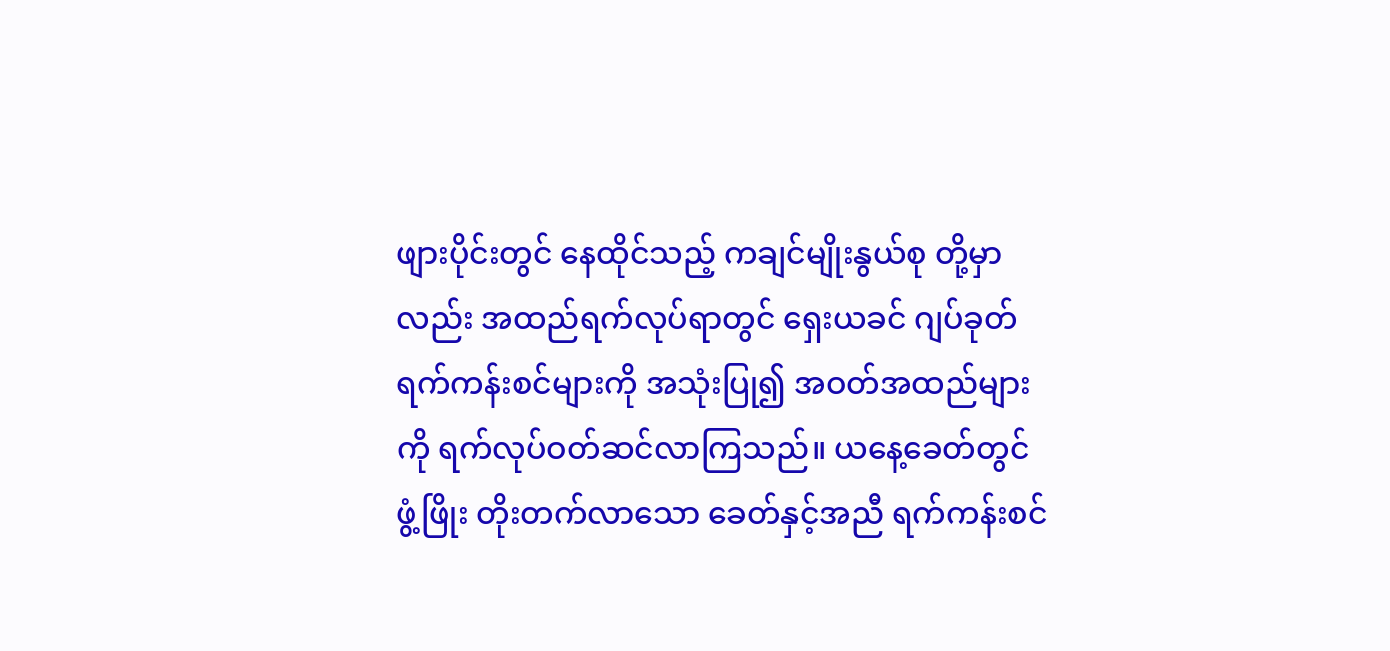ဖျားပိုင်းတွင် နေထိုင်သည့် ကချင်မျိုးနွယ်စု တို့မှာလည်း အထည်ရက်လုပ်ရာတွင် ရှေးယခင် ဂျပ်ခုတ်ရက်ကန်းစင်များကို အသုံးပြု၍ အဝတ်အထည်များကို ရက်လုပ်ဝတ်ဆင်လာကြသည်။ ယနေ့ခေတ်တွင် ဖွံ့ဖြိုး တိုးတက်လာသော ခေတ်နှင့်အညီ ရက်ကန်းစင်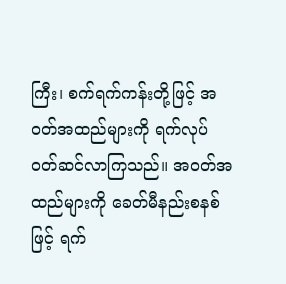ကြီး၊ စက်ရက်ကန်းတို့ဖြင့် အဝတ်အထည်များကို ရက်လုပ် ဝတ်ဆင်လာကြသည်။ အဝတ်အထည်များကို ခေတ်မီနည်းစနစ်ဖြင့် ရက်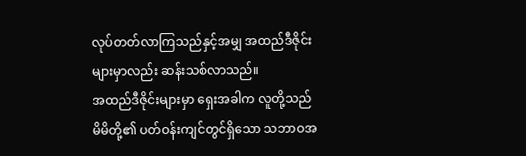လုပ်တတ်လာကြသည်နှင့်အမျှ အထည်ဒီဇိုင်းများမှာလည်း ဆန်းသစ်လာသည်။
အထည်ဒီဇိုင်းများမှာ ရှေးအခါက လူတို့သည် မိမိတို့၏ ပတ်ဝန်းကျင်တွင်ရှိသော သဘာဝအ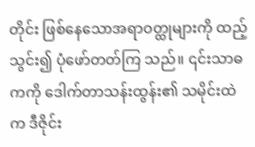တိုင်း ဖြစ်နေသောအရာဝတ္ထုများကို ထည့်သွင်း၍ ပုံဖော်တတ်ကြ သည်။ ၎င်းသာဓကကို ဒေါက်တာသန်းထွန်း၏ သမိုင်းထဲက ဒီဇိုင်း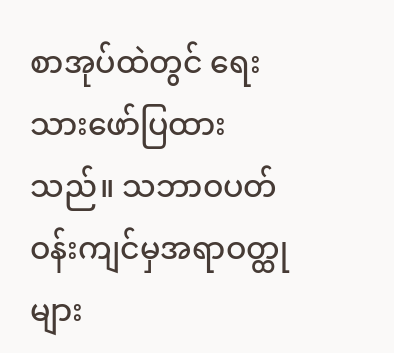စာအုပ်ထဲတွင် ရေးသားဖော်ပြထားသည်။ သဘာဝပတ်ဝန်းကျင်မှအရာဝတ္ထုများ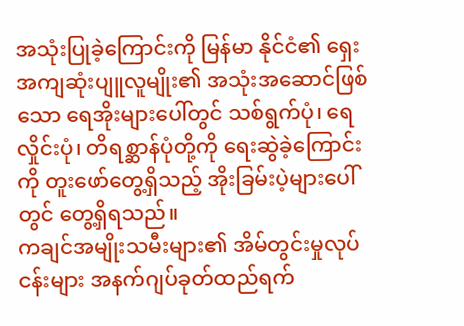အသုံးပြုခဲ့ကြောင်းကို မြန်မာ နိုင်ငံ၏ ရှေးအကျဆုံးပျူလူမျိုး၏ အသုံးအဆောင်ဖြစ်သော ရေအိုးများပေါ်တွင် သစ်ရွက်ပုံ၊ ရေလှိုင်းပုံ၊ တိရစ္ဆာန်ပုံတို့ကို ရေးဆွဲခဲ့ကြောင်းကို တူးဖော်တွေ့ရှိသည့် အိုးခြမ်းပဲ့များပေါ်တွင် တွေ့ရှိရသည်။
ကချင်အမျိုးသမီးများ၏ အိမ်တွင်းမှုလုပ်ငန်းများ အနက်ဂျပ်ခုတ်ထည်ရက်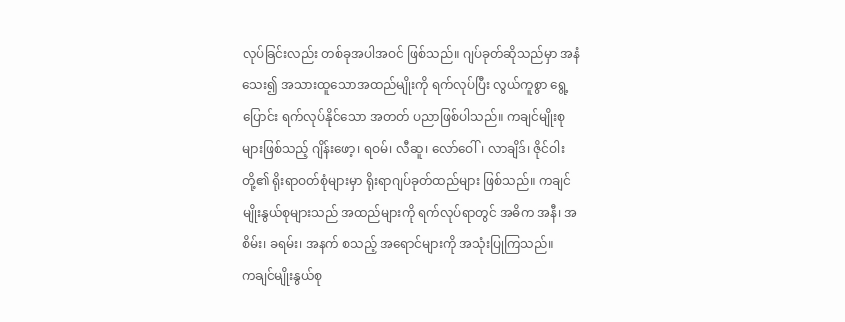လုပ်ခြင်းလည်း တစ်ခုအပါအဝင် ဖြစ်သည်။ ဂျပ်ခုတ်ဆိုသည်မှာ အနံသေး၍ အသားထူသောအထည်မျိုးကို ရက်လုပ်ပြီး လွယ်ကူစွာ ရွေ့ပြောင်း ရက်လုပ်နိုင်သော အတတ် ပညာဖြစ်ပါသည်။ ကချင်မျိုးစုများဖြစ်သည့် ဂျိန်းဖော့၊ ရဝမ်၊ လီဆူ၊ လော်ဝေါ်၊ လာချိဒ်၊ ဇိုင်ဝါးတို့၏ ရိုးရာဝတ်စုံများမှာ ရိုးရာဂျပ်ခုတ်ထည်များ ဖြစ်သည်။ ကချင်မျိုးနွယ်စုများသည် အထည်များကို ရက်လုပ်ရာတွင် အဓိက အနီ၊ အစိမ်း၊ ခရမ်း၊ အနက် စသည့် အရောင်များကို အသုံးပြုကြသည်။
ကချင်မျိုးနွယ်စု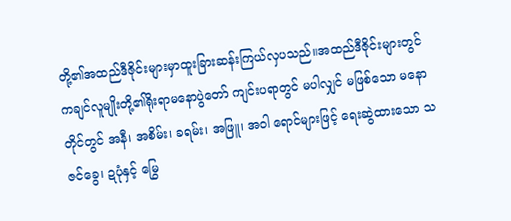တို့၏အထည်ဒီဇိုင်းများမှာထူးခြားဆန်းကြယ်လှပသည်။အထည်ဒီဇိုင်းများတွင်ကချင်လူမျိုးတို့၏ရိုးရာမနောပွဲတော် ကျင်းပရာတွင် မပါလျှင် မဖြစ်သော မနောတိုင်တွင် အနီ၊ အစိမ်း၊ ခရမ်း၊ အဖြူ၊ အဝါ ရောင်များဖြင့် ရေးဆွဲထားသော သဇင်ခွေ၊ ဍပုံနှင့် မြွေ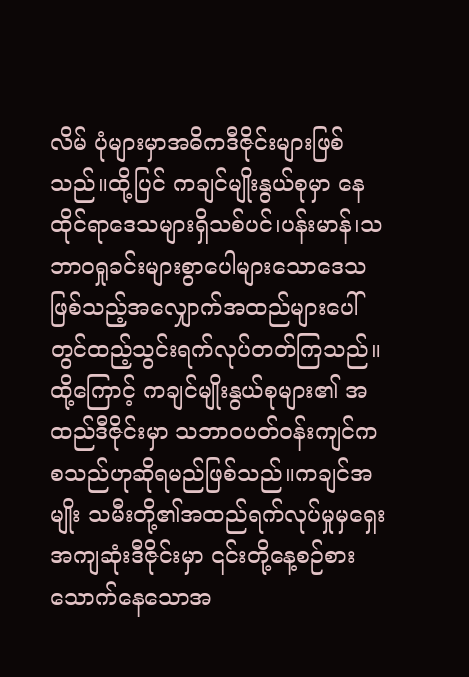လိမ် ပုံများမှာအဓိကဒီဇိုင်းများဖြစ်သည်။ထို့ပြင် ကချင်မျိုးနွယ်စုမှာ နေထိုင်ရာဒေသများရှိသစ်ပင်၊ပန်းမာန်၊သဘာဝရှုခင်းများစွာပေါများသောဒေသဖြစ်သည့်အလျှောက်အထည်များပေါ်တွင်ထည့်သွင်းရက်လုပ်တတ်ကြသည်။
ထို့ကြောင့် ကချင်မျိုးနွယ်စုများ၏ အထည်ဒီဇိုင်းမှာ သဘာဝပတ်ဝန်းကျင်က စသည်ဟုဆိုရမည်ဖြစ်သည်။ကချင်အမျိုး သမီးတို့၏အထည်ရက်လုပ်မှုမှရှေးအကျဆုံးဒီဇိုင်းမှာ ၎င်းတို့နေ့စဉ်စားသောက်နေသောအ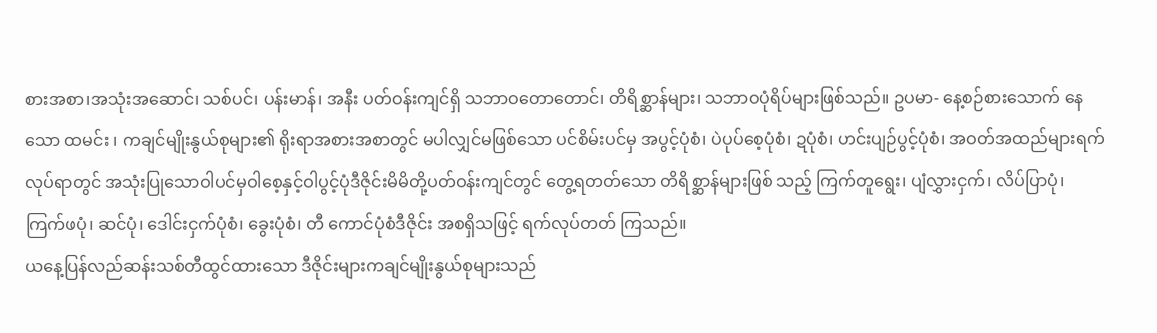စားအစာ၊အသုံးအဆောင်၊ သစ်ပင်၊ ပန်းမာန်၊ အနီး ပတ်ဝန်းကျင်ရှိ သဘာဝတောတောင်၊ တိရိစ္ဆာန်များ၊ သဘာဝပုံရိပ်များဖြစ်သည်။ ဥပမာ- နေ့စဉ်စားသောက် နေသော ထမင်း ၊ ကချင်မျိုးနွယ်စုများ၏ ရိုးရာအစားအစာတွင် မပါလျှင်မဖြစ်သော ပင်စိမ်းပင်မှ အပွင့်ပုံစံ၊ ပဲပုပ်စေ့ပုံစံ၊ ဍပုံစံ၊ ဟင်းပျဉ်ပွင့်ပုံစံ၊ အဝတ်အထည်များရက်လုပ်ရာတွင် အသုံးပြုသောဝါပင်မှဝါစေ့နှင့်ဝါပွင့်ပုံဒီဇိုင်းမိမိတို့ပတ်ဝန်းကျင်တွင် တွေ့ရတတ်သော တိရိစ္ဆာန်များဖြစ် သည့် ကြက်တူရွေး၊ ပျံလွှားငှက်၊ လိပ်ပြာပုံ၊ ကြက်ဖပုံ၊ ဆင်ပုံ၊ ဒေါင်းငှက်ပုံစံ၊ ခွေးပုံစံ၊ တီ ကောင်ပုံစံဒီဇိုင်း အစရှိသဖြင့် ရက်လုပ်တတ် ကြသည်။
ယနေ့ပြန်လည်ဆန်းသစ်တီထွင်ထားသော ဒီဇိုင်းများကချင်မျိုးနွယ်စုများသည်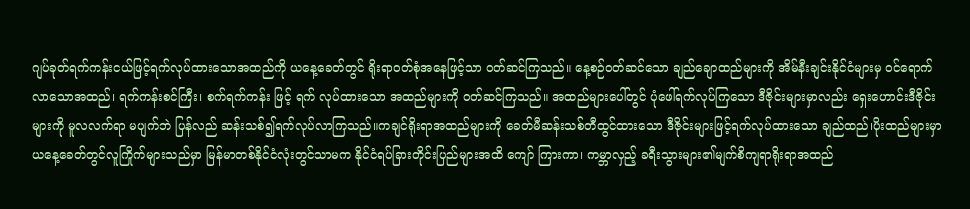ဂျပ်ခုတ်ရက်ကန်းငယ်ဖြင့်ရက်လုပ်ထားသောအထည်ကို ယနေ့ခေတ်တွင် ရိုးရာဝတ်စုံအနေဖြင့်သာ ဝတ်ဆင်ကြသည်။ နေ့စဉ်ဝတ်ဆင်သော ချည်ချောထည်များကို အိမ်နီးချင်းနိုင်ငံများမှ ဝင်ရောက်လာသောအထည်၊ ရက်ကန်းစင်ကြီး၊ စက်ရက်ကန်း ဖြင့် ရက် လုပ်ထားသော အထည်များကို ဝတ်ဆင်ကြသည်။ အထည်များပေါ်တွင် ပုံဖေါ်ရက်လုပ်ကြသော ဒီဇိုင်းများမှာလည်း ရှေးဟောင်းဒီဇိုင်းများကို မူလလက်ရာ မပျက်ဘဲ ပြန်လည် ဆန်းသစ်၍ရက်လုပ်လာကြသည်။ကချင်ရိုးရာအထည်များကို ခေတ်မီဆန်းသစ်တီထွင်ထားသော ဒီဇိုင်းများဖြင့်ရက်လုပ်ထားသော ချည်ထည်၊ပိုးထည်များမှာယနေ့ခေတ်တွင်လူကြိုက်များသည်မှာ မြန်မာတစ်နိုင်ငံလုံးတွင်သာမက နိုင်ငံရပ်ခြားတိုင်းပြည်များအထိ ကျော် ကြားကာ၊ ကမ္ဘာလှည့် ခရီးသွားများ၏မျက်စိကျရာရိုးရာအထည်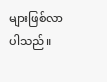များဖြစ်လာပါသည်။